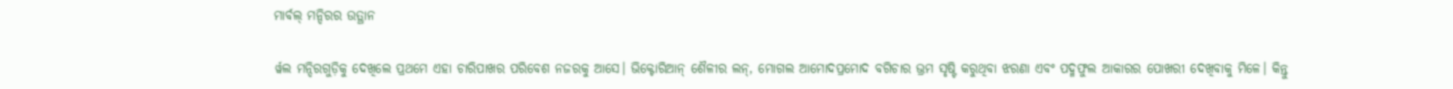ମାର୍ବଲ୍ ମନ୍ଦିରର ଉତ୍ଥାନ

ର୍ୱଲ ମନ୍ଦିରଗୁଡ଼ିକୁ ଦେଖିଲେ ପ୍ରଥମେ ଏହା ଚାରିପାଖର ପରିବେଶ ନଜରକୁ ଆସେ। ଭିକ୍ଟୋରିଆନ୍‌ ଶୈଳୀର ଲନ୍‌, ମୋଗଲ ଆମୋଦପ୍ରମୋଦ ବଗିଚାର ଭ୍ରମ ସୃଷ୍ଟି କରୁଥିବା ଝରଣା ଏବଂ ପଦ୍ମଫୁଲ ଆକାରର ପୋଖରୀ ଦେଖିବାକୁ ମିଳେ। କିନ୍ତୁ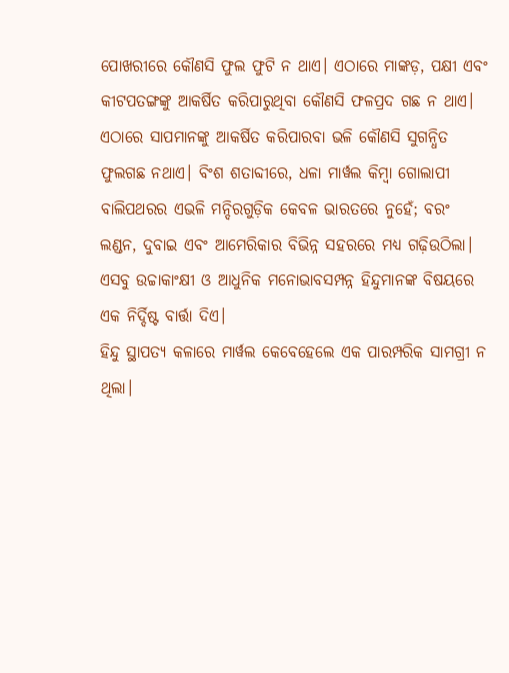ପୋଖରୀରେ କୌଣସି ଫୁଲ ଫୁଟି ନ ଥାଏ। ଏଠାରେ ମାଙ୍କଡ଼, ପକ୍ଷୀ ଏବଂ କୀଟପତଙ୍ଗଙ୍କୁ ଆକର୍ଷିତ କରିପାରୁଥିବା କୌଣସି ଫଳପ୍ରଦ ଗଛ ନ ଥାଏ। ଏଠାରେ ସାପମାନଙ୍କୁ ଆକର୍ଷିତ କରିପାରବା ଭଳି କୌଣସି ସୁଗନ୍ଧିତ ଫୁଲଗଛ ନଥାଏ। ବିଂଶ ଶତାବ୍ଦୀରେ, ଧଳା ମାର୍ୱଲ କିମ୍ୱା ଗୋଲାପୀ ବାଲିପଥରର ଏଭଳି ମନ୍ଦିରଗୁଡ଼ିକ କେବଳ ଭାରତରେ ନୁହେଁ; ବରଂ ଲଣ୍ଡନ, ଦୁବାଇ ଏବଂ ଆମେରିକାର ବିଭିନ୍ନ ସହରରେ ମଧ୍ୟ ଗଢ଼ିଉଠିଲା। ଏସବୁ ଉଚ୍ଚାକାଂକ୍ଷୀ ଓ ଆଧୁନିକ ମନୋଭାବସମ୍ପନ୍ନ ହିନ୍ଦୁମାନଙ୍କ ବିଷୟରେ ଏକ ନିର୍ଦ୍ଦିଷ୍ଟ ବାର୍ତ୍ତା ଦିଏ।
ହିନ୍ଦୁ ସ୍ଥାପତ୍ୟ କଳାରେ ମାର୍ୱଲ କେବେହେଲେ ଏକ ପାରମ୍ପରିକ ସାମଗ୍ରୀ ନ ଥିଲା।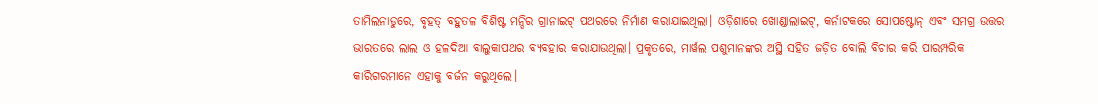ତାମିଲନାଡୁରେ, ବୃହତ୍‌ ବହୁତଳ ବିଶିଷ୍ଟ ମନ୍ଦିର ଗ୍ରାନାଇଟ୍‌ ପଥରରେ ନିର୍ମାଣ କରାଯାଇଥିଲା। ଓଡ଼ିଶାରେ ଖୋଣ୍ଡାଲାଇଟ୍‌, କର୍ନାଟକରେ ସୋପଷ୍ଟୋନ୍‌ ଏବଂ ସମଗ୍ର ଉତ୍ତର ଭାରତରେ ଲାଲ ଓ ହଳଦିଆ ବାଲୁକାପଥର ବ୍ୟବହାର କରାଯାଉଥିଲା। ପ୍ରକୃତରେ, ମାର୍ୱଲ ପଶୁମାନଙ୍କର ଅସ୍ଥି ସହିତ ଜଡ଼ିତ ବୋଲି ବିଚାର କରି ପାରମ୍ପରିକ କାରିଗରମାନେ ଏହାକୁ ବର୍ଜନ କରୁଥିଲେ।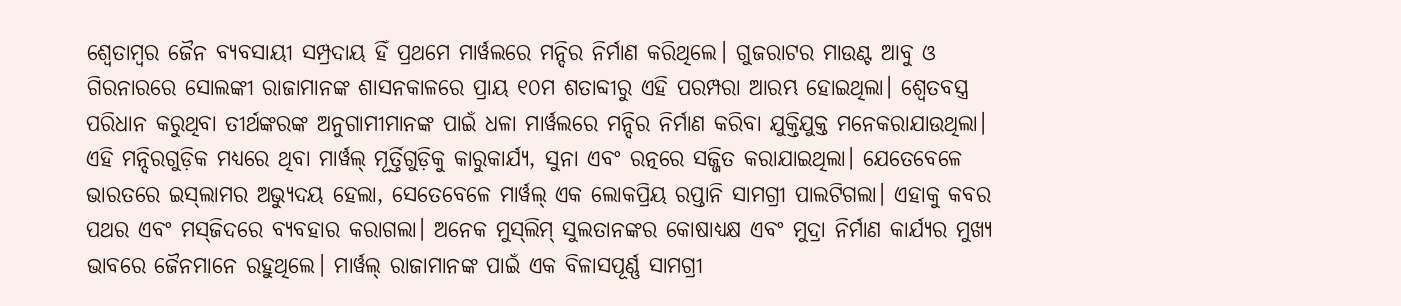ଶ୍ୱେତାମ୍ୱର ଜୈନ ବ୍ୟବସାୟୀ ସମ୍ପ୍ରଦାୟ ହିଁ ପ୍ରଥମେ ମାର୍ୱଲରେ ମନ୍ଦିର ନିର୍ମାଣ କରିଥିଲେ। ଗୁଜରାଟର ମାଉଣ୍ଟ ଆବୁ ଓ ଗିରନାରରେ ସୋଲଙ୍କୀ ରାଜାମାନଙ୍କ ଶାସନକାଳରେ ପ୍ରାୟ ୧୦ମ ଶତାବ୍ଦୀରୁ ଏହି ପରମ୍ପରା ଆରମ୍ଭ ହୋଇଥିଲା। ଶ୍ୱେତବସ୍ତ୍ର ପରିଧାନ କରୁଥିବା ତୀର୍ଥଙ୍କରଙ୍କ ଅନୁଗାମୀମାନଙ୍କ ପାଇଁ ଧଳା ମାର୍ୱଲରେ ମନ୍ଦିର ନିର୍ମାଣ କରିବା ଯୁକ୍ତିଯୁକ୍ତ ମନେକରାଯାଉଥିଲା। ଏହି ମନ୍ଦିରଗୁଡ଼ିକ ମଧ୍ୟରେ ଥିବା ମାର୍ୱଲ୍‌ ମୂର୍ତ୍ତିଗୁଡ଼ିକୁ କାରୁକାର୍ଯ୍ୟ, ସୁନା ଏବଂ ରତ୍ନରେ ସଜ୍ଜିତ କରାଯାଇଥିଲା। ଯେତେବେଳେ ଭାରତରେ ଇସ୍‌ଲାମର ଅଭ୍ୟୁଦୟ ହେଲା, ସେତେବେଳେ ମାର୍ୱଲ୍‌ ଏକ ଲୋକପ୍ରିୟ ରପ୍ତାନି ସାମଗ୍ରୀ ପାଲଟିଗଲା। ଏହାକୁ କବର ପଥର ଏବଂ ମସ୍‌ଜିଦରେ ବ୍ୟବହାର କରାଗଲା। ଅନେକ ମୁସ୍‌ଲିମ୍‌ ସୁଲତାନଙ୍କର କୋଷାଧ୍ୟକ୍ଷ ଏବଂ ମୁଦ୍ରା ନିର୍ମାଣ କାର୍ଯ୍ୟର ମୁଖ୍ୟ ଭାବରେ ଜୈନମାନେ ରହୁଥିଲେ। ମାର୍ୱଲ୍‌ ରାଜାମାନଙ୍କ ପାଇଁ ଏକ ବିଳାସପୂର୍ଣ୍ଣ ସାମଗ୍ରୀ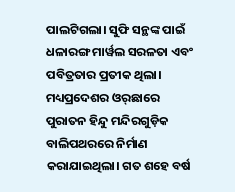ପାଲଟିଗଲା। ସୁଫି ସନ୍ଥଙ୍କ ପାଇଁ ଧଳାରଙ୍ଗ ମାର୍ୱଲ ସରଳତା ଏବଂ ପବିତ୍ରତାର ପ୍ରତୀକ ଥିଲା।
ମଧ୍ୟପ୍ରଦେଶର ଓର୍‌ଛାରେ ପୁରାତନ ହିନ୍ଦୁ ମନ୍ଦିରଗୁଡ଼ିକ ବାଲିପଥରରେ ନିର୍ମାଣ କରାଯାଇଥିଲା। ଗତ ଶହେ ବର୍ଷ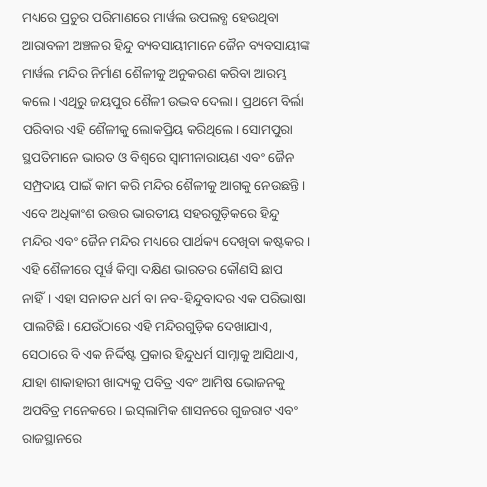ମଧ୍ୟରେ ପ୍ରଚୁର ପରିମାଣରେ ମାର୍ୱଲ ଉପଲବ୍ଧ ହେଉଥିବା ଆରାବଳୀ ଅଞ୍ଚଳର ହିନ୍ଦୁ ବ୍ୟବସାୟୀମାନେ ଜୈନ ବ୍ୟବସାୟୀଙ୍କ ମାର୍ୱଲ ମନ୍ଦିର ନିର୍ମାଣ ଶୈଳୀକୁ ଅନୁକରଣ କରିବା ଆରମ୍ଭ କଲେ। ଏଥିରୁ ଜୟପୁର ଶୈଳୀ ଉଦ୍ଭବ ଦେଲା। ପ୍ରଥମେ ବିର୍ଲା ପରିବାର ଏହି ଶୈଳୀକୁ ଲୋକପ୍ରିୟ କରିଥିଲେ। ସୋମପୁରା ସ୍ଥପତିମାନେ ଭାରତ ଓ ବିଶ୍ୱରେ ସ୍ୱାମୀନାରାୟଣ ଏବଂ ଜୈନ ସମ୍ପ୍ରଦାୟ ପାଇଁ କାମ କରି ମନ୍ଦିର ଶୈଳୀକୁ ଆଗକୁ ନେଉଛନ୍ତି। ଏବେ ଅଧିକାଂଶ ଉତ୍ତର ଭାରତୀୟ ସହରଗୁଡ଼ିକରେ ହିନ୍ଦୁ ମନ୍ଦିର ଏବଂ ଜୈନ ମନ୍ଦିର ମଧ୍ୟରେ ପାର୍ଥକ୍ୟ ଦେଖିବା କଷ୍ଟକର। ଏହି ଶୈଳୀରେ ପୂର୍ୱ କିମ୍ୱା ଦକ୍ଷିଣ ଭାରତର କୌଣସି ଛାପ ନାହିଁ। ଏହା ସନାତନ ଧର୍ମ ବା ନବ-ହିନ୍ଦୁବାଦର ଏକ ପରିଭାଷା ପାଲଟିଛି। ଯେଉଁଠାରେ ଏହି ମନ୍ଦିରଗୁଡ଼ିକ ଦେଖାଯାଏ, ସେଠାରେ ବି ଏକ ନିର୍ଦ୍ଦିଷ୍ଟ ପ୍ରକାର ହିନ୍ଦୁଧର୍ମ ସାମ୍ନାକୁ ଆସିଥାଏ, ଯାହା ଶାକାହାରୀ ଖାଦ୍ୟକୁ ପବିତ୍ର ଏବଂ ଆମିଷ ଭୋଜନକୁ ଅପବିତ୍ର ମନେକରେ। ଇସ୍‌ଲାମିକ ଶାସନରେ ଗୁଜରାଟ ଏବଂ ରାଜସ୍ଥାନରେ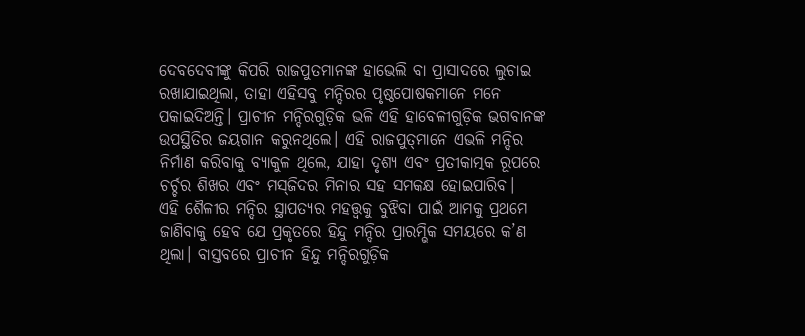ଦେବଦେବୀଙ୍କୁ କିପରି ରାଜପୁତମାନଙ୍କ ହାଭେଲି ବା ପ୍ରାସାଦରେ ଲୁଚାଇ ରଖାଯାଇଥିଲା, ତାହା ଏହିସବୁ ମନ୍ଦିରର ପୃଷ୍ଠପୋଷକମାନେ ମନେ ପକାଇଦିଅନ୍ତି। ପ୍ରାଚୀନ ମନ୍ଦିରଗୁଡ଼ିକ ଭଳି ଏହି ହାବେଳୀଗୁଡ଼ିକ ଭଗବାନଙ୍କ ଉପସ୍ଥିତିର ଜୟଗାନ କରୁନଥିଲେ। ଏହି ରାଜପୁତ୍‌ମାନେ ଏଭଳି ମନ୍ଦିର ନିର୍ମାଣ କରିବାକୁ ବ୍ୟାକୁଳ ଥିଲେ, ଯାହା ଦୃଶ୍ୟ ଏବଂ ପ୍ରତୀକାତ୍ମକ ରୂପରେ ଚର୍ଚ୍ଚର ଶିଖର ଏବଂ ମସ୍‌ଜିଦର ମିନାର ସହ ସମକକ୍ଷ ହୋଇପାରିବ।
ଏହି ଶୈଳୀର ମନ୍ଦିର ସ୍ଥାପତ୍ୟର ମହତ୍ତ୍ୱକୁ ବୁଝିବା ପାଇଁ ଆମକୁ ପ୍ରଥମେ ଜାଣିବାକୁ ହେବ ଯେ ପ୍ରକୃତରେ ହିନ୍ଦୁ ମନ୍ଦିର ପ୍ରାରମ୍ଭିକ ସମୟରେ କ’ଣ ଥିଲା। ବାସ୍ତବରେ ପ୍ରାଚୀନ ହିନ୍ଦୁ ମନ୍ଦିରଗୁଡ଼ିକ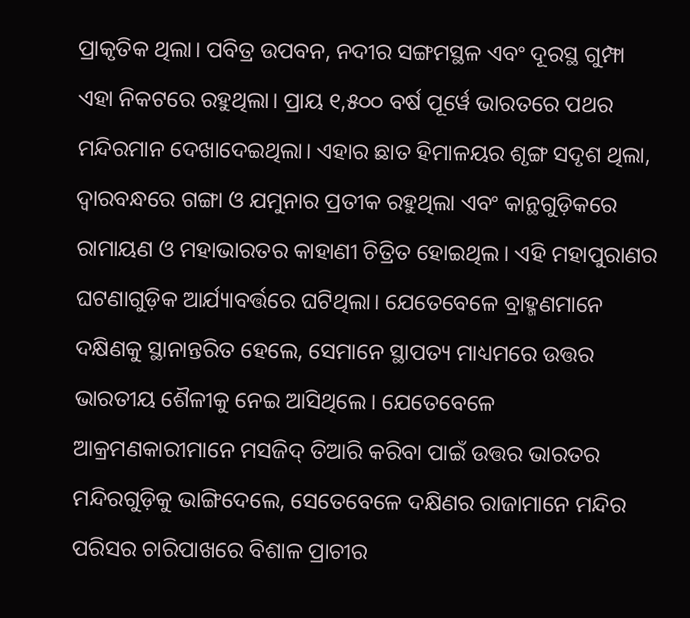ପ୍ରାକୃତିକ ଥିଲା। ପବିତ୍ର ଉପବନ, ନଦୀର ସଙ୍ଗମସ୍ଥଳ ଏବଂ ଦୂରସ୍ଥ ଗୁମ୍ଫା ଏହା ନିକଟରେ ରହୁଥିଲା। ପ୍ରାୟ ୧,୫୦୦ ବର୍ଷ ପୂର୍ୱେ ଭାରତରେ ପଥର ମନ୍ଦିରମାନ ଦେଖାଦେଇଥିଲା। ଏହାର ଛାତ ହିମାଳୟର ଶୃଙ୍ଗ ସଦୃଶ ଥିଲା, ଦ୍ୱାରବନ୍ଧରେ ଗଙ୍ଗା ଓ ଯମୁନାର ପ୍ରତୀକ ରହୁଥିଲା ଏବଂ କାନ୍ଥଗୁଡ଼ିକରେ ରାମାୟଣ ଓ ମହାଭାରତର କାହାଣୀ ଚିତ୍ରିତ ହୋଇଥିଲ। ଏହି ମହାପୁରାଣର ଘଟଣାଗୁଡ଼ିକ ଆର୍ଯ୍ୟାବର୍ତ୍ତରେ ଘଟିଥିଲା। ଯେତେବେଳେ ବ୍ରାହ୍ମଣମାନେ ଦକ୍ଷିଣକୁ ସ୍ଥାନାନ୍ତରିତ ହେଲେ, ସେମାନେ ସ୍ଥାପତ୍ୟ ମାଧ୍ୟମରେ ଉତ୍ତର ଭାରତୀୟ ଶୈଳୀକୁ ନେଇ ଆସିଥିଲେ। ଯେତେବେଳେ ଆକ୍ରମଣକାରୀମାନେ ମସଜିଦ୍‌ ତିଆରି କରିବା ପାଇଁ ଉତ୍ତର ଭାରତର ମନ୍ଦିରଗୁଡ଼ିକୁ ଭାଙ୍ଗିଦେଲେ, ସେତେବେଳେ ଦକ୍ଷିଣର ରାଜାମାନେ ମନ୍ଦିର ପରିସର ଚାରିପାଖରେ ବିଶାଳ ପ୍ରାଚୀର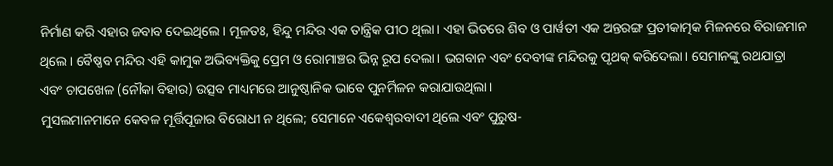ନିର୍ମାଣ କରି ଏହାର ଜବାବ ଦେଇଥିଲେ। ମୂଳତଃ, ହିନ୍ଦୁ ମନ୍ଦିର ଏକ ତାନ୍ତ୍ରିକ ପୀଠ ଥିଲା। ଏହା ଭିତରେ ଶିବ ଓ ପାର୍ୱତୀ ଏକ ଅନ୍ତରଙ୍ଗ ପ୍ରତୀକାତ୍ମକ ମିଳନରେ ବିରାଜମାନ ଥିଲେ। ବୈଷ୍ଣବ ମନ୍ଦିର ଏହି କାମୁକ ଅଭିବ୍ୟକ୍ତିକୁ ପ୍ରେମ ଓ ରୋମାଞ୍ଚର ଭିନ୍ନ ରୂପ ଦେଲା। ଭଗବାନ ଏବଂ ଦେବୀଙ୍କ ମନ୍ଦିରକୁ ପୃଥକ୍‌ କରିଦେଲା। ସେମାନଙ୍କୁ ରଥଯାତ୍ରା ଏବଂ ଚାପଖେଳ (ନୌକା ବିହାର) ଉତ୍ସବ ମାଧ୍ୟମରେ ଆନୁଷ୍ଠାନିକ ଭାବେ ପୁନର୍ମିଳନ କରାଯାଉଥିଲା।
ମୁସଲମାନମାନେ କେବଳ ମୂର୍ତ୍ତିପୂଜାର ବିରୋଧୀ ନ ଥିଲେ; ସେମାନେ ଏକେଶ୍ୱରବାଦୀ ଥିଲେ ଏବଂ ପୁରୁଷ-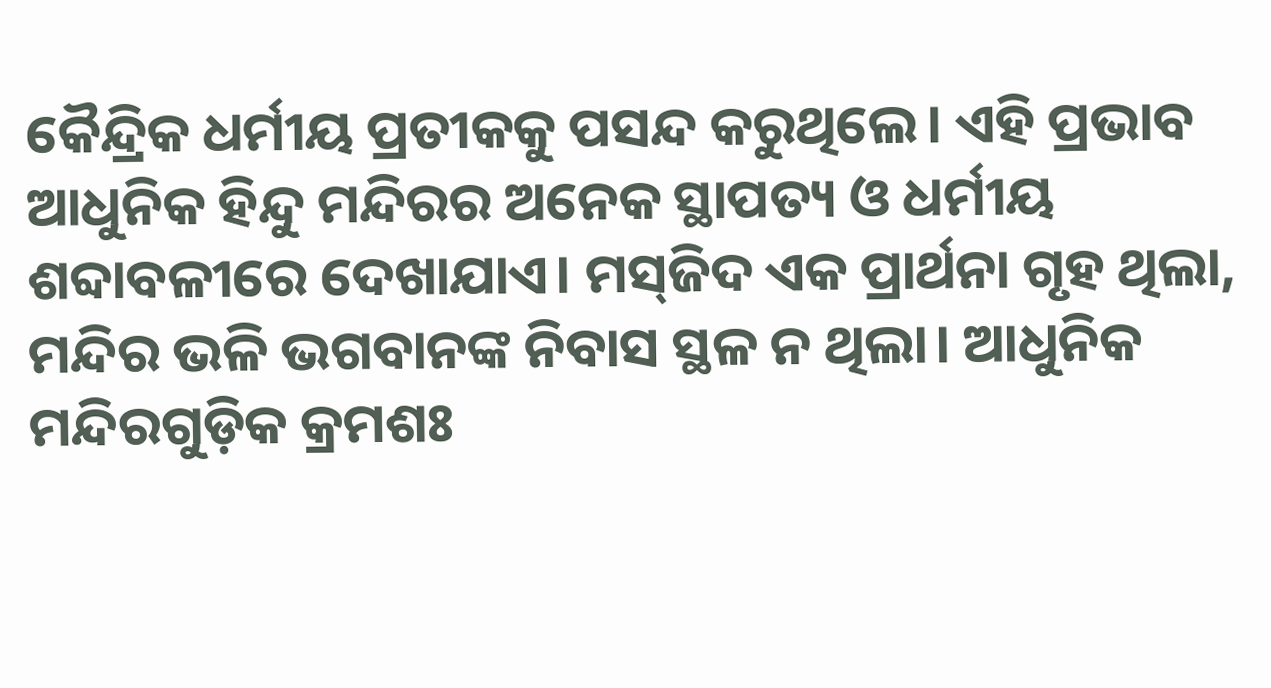କୈନ୍ଦ୍ରିକ ଧର୍ମୀୟ ପ୍ରତୀକକୁ ପସନ୍ଦ କରୁଥିଲେ। ଏହି ପ୍ରଭାବ ଆଧୁନିକ ହିନ୍ଦୁ ମନ୍ଦିରର ଅନେକ ସ୍ଥାପତ୍ୟ ଓ ଧର୍ମୀୟ ଶବ୍ଦାବଳୀରେ ଦେଖାଯାଏ। ମସ୍‌ଜିଦ ଏକ ପ୍ରାର୍ଥନା ଗୃହ ଥିଲା, ମନ୍ଦିର ଭଳି ଭଗବାନଙ୍କ ନିବାସ ସ୍ଥଳ ନ ଥିଲା। ଆଧୁନିକ ମନ୍ଦିରଗୁଡ଼ିକ କ୍ରମଶଃ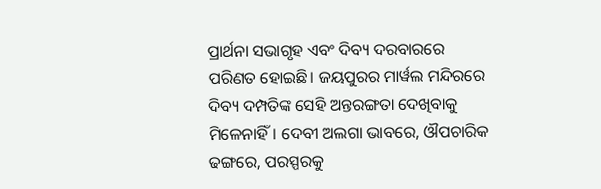ପ୍ରାର୍ଥନା ସଭାଗୃହ ଏବଂ ଦିବ୍ୟ ଦରବାରରେ ପରିଣତ ହୋଇଛି। ଜୟପୁରର ମାର୍ୱଲ ମନ୍ଦିରରେ ଦିବ୍ୟ ଦମ୍ପତିଙ୍କ ସେହି ଅନ୍ତରଙ୍ଗତା ଦେଖିବାକୁ ମିଳେନାହିଁ। ଦେବୀ ଅଲଗା ଭାବରେ, ଔପଚାରିକ ଢଙ୍ଗରେ, ପରସ୍ପରକୁ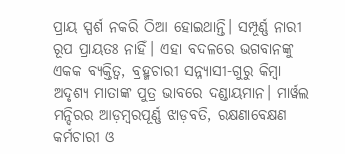ପ୍ରାୟ ସ୍ପର୍ଶ ନକରି ଠିଆ ହୋଇଥାନ୍ତି। ସମ୍ପୂର୍ଣ୍ଣ ନାରୀ ରୂପ ପ୍ରାୟତଃ ନାହିଁ। ଏହା ବଦଳରେ ଭଗବାନଙ୍କୁ ଏକକ ବ୍ୟକ୍ତିତ୍ୱ, ବ୍ରହ୍ମଚାରୀ ସନ୍ନ୍ୟାସୀ-ଗୁରୁ କିମ୍ୱା ଅଦୃଶ୍ୟ ମାତାଙ୍କ ପୁତ୍ର ଭାବରେ ଦଣ୍ଡାୟମାନ। ମାର୍ୱଲ ମନ୍ଦିରର ଆଡ଼ମ୍ୱରପୂର୍ଣ୍ଣ ଝାଡ଼ବତି, ରକ୍ଷଣାବେକ୍ଷଣ କର୍ମଚାରୀ ଓ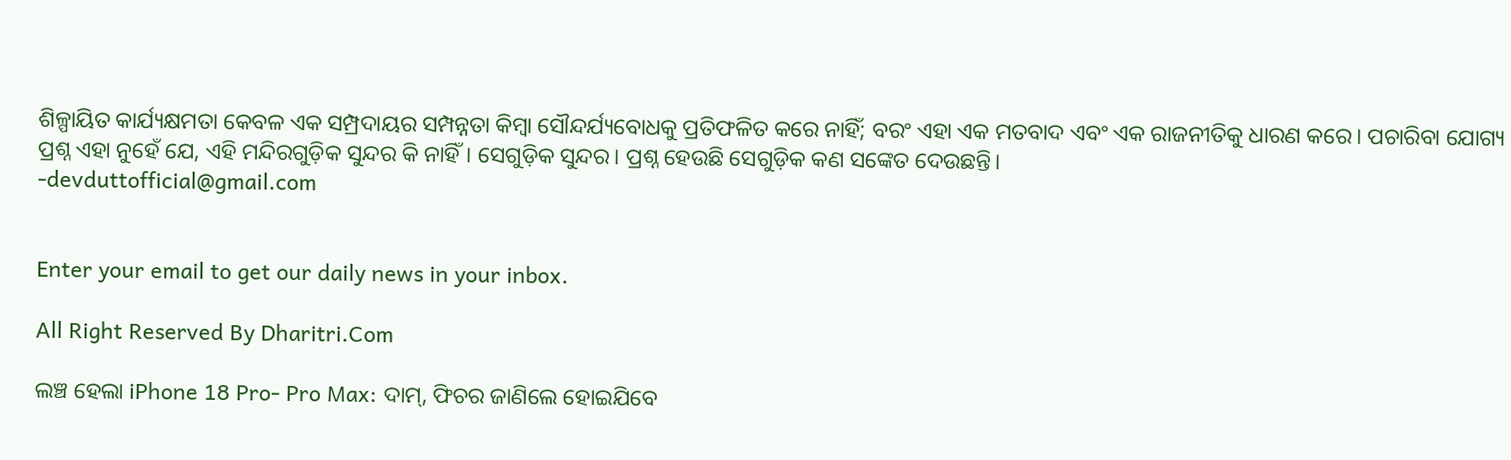ଶିଳ୍ପାୟିତ କାର୍ଯ୍ୟକ୍ଷମତା କେବଳ ଏକ ସମ୍ପ୍ରଦାୟର ସମ୍ପନ୍ନତା କିମ୍ୱା ସୌନ୍ଦର୍ଯ୍ୟବୋଧକୁ ପ୍ରତିଫଳିତ କରେ ନାହିଁ; ବରଂ ଏହା ଏକ ମତବାଦ ଏବଂ ଏକ ରାଜନୀତିକୁ ଧାରଣ କରେ। ପଚାରିବା ଯୋଗ୍ୟ ପ୍ରଶ୍ନ ଏହା ନୁହେଁ ଯେ, ଏହି ମନ୍ଦିରଗୁଡ଼ିକ ସୁନ୍ଦର କି ନାହିଁ। ସେଗୁଡ଼ିକ ସୁନ୍ଦର। ପ୍ରଶ୍ନ ହେଉଛି ସେଗୁଡ଼ିକ କଣ ସଙ୍କେତ ଦେଉଛନ୍ତି।
-devduttofficial@gmail.com


Enter your email to get our daily news in your inbox.

All Right Reserved By Dharitri.Com

ଲଞ୍ଚ ହେଲା iPhone 18 Pro- Pro Max: ଦାମ୍‌, ଫିଚର ଜାଣିଲେ ହୋଇଯିବେ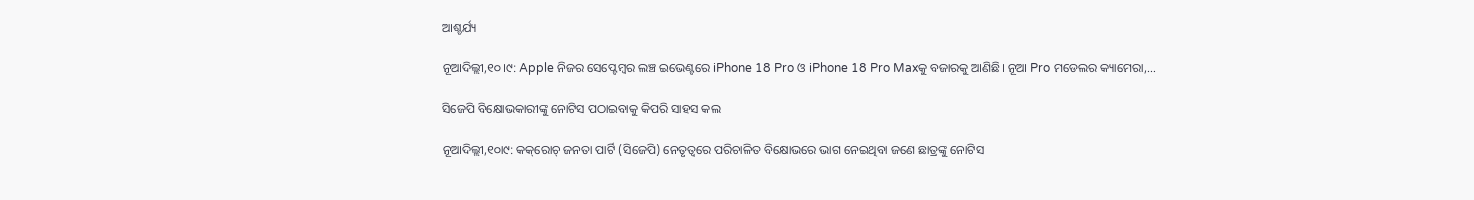ଆଶ୍ଚର୍ଯ୍ୟ

ନୂଆଦିଲ୍ଲୀ,୧୦।୯: Apple ନିଜର ସେପ୍ଟେମ୍ବର ଲଞ୍ଚ ଇଭେଣ୍ଟରେ iPhone 18 Pro ଓ iPhone 18 Pro Maxକୁ ବଜାରକୁ ଆଣିଛି। ନୂଆ Pro ମଡେଲର କ୍ୟାମେରା,…

ସିଜେପି ବିକ୍ଷୋଭକାରୀଙ୍କୁ ନୋଟିସ ପଠାଇବାକୁ କିପରି ସାହସ କଲ

ନୂଆଦିଲ୍ଲୀ,୧୦ା୯: କକ୍‌ରୋଚ୍‌ ଜନତା ପାର୍ଟି (ସିଜେପି) ନେତୃତ୍ୱରେ ପରିଚାଳିତ ବିକ୍ଷୋଭରେ ଭାଗ ନେଇଥିବା ଜଣେ ଛାତ୍ରଙ୍କୁ ନୋଟିସ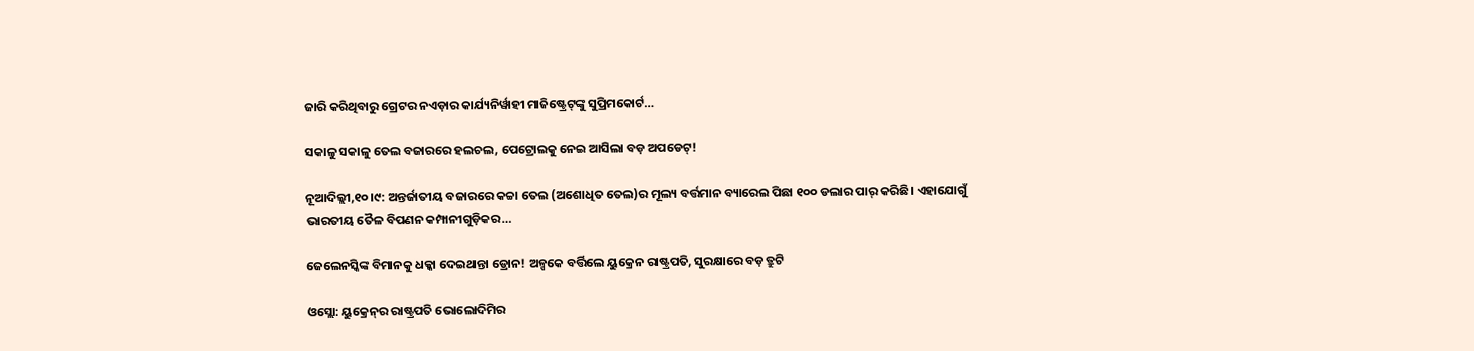ଜାରି କରିଥିବାରୁ ଗ୍ରେଟର ନଏଡ଼ାର କାର୍ଯ୍ୟନିର୍ୱାହୀ ମାଜିଷ୍ଟ୍ରେଟ୍‌ଙ୍କୁ ସୁପ୍ରିମକୋର୍ଟ…

ସକାଳୁ ସକାଳୁ ତେଲ ବଜାରରେ ହଲଚଲ, ପେଟ୍ରୋଲକୁ ନେଇ ଆସିଲା ବଡ଼ ଅପଡେଟ୍‌!

ନୂଆଦିଲ୍ଲୀ,୧୦।୯: ଅନ୍ତର୍ଜାତୀୟ ବଜାରରେ କଚ୍ଚା ତେଲ (ଅଶୋଧିତ ତେଲ)ର ମୂଲ୍ୟ ବର୍ତ୍ତମାନ ବ୍ୟାରେଲ ପିଛା ୧୦୦ ଡଲାର ପାର୍‌ କରିଛି। ଏହାଯୋଗୁଁ ଭାରତୀୟ ତୈଳ ବିପଣନ କମ୍ପାନୀଗୁଡ଼ିକର…

ଜେଲେନସ୍କିଙ୍କ ବିମାନକୁ ଧକ୍କା ଦେଇଥାନ୍ତା ଡ୍ରୋନ! ଅଳ୍ପକେ ବର୍ତ୍ତିଲେ ୟୁକ୍ରେନ ରାଷ୍ଟ୍ରପତି, ସୁରକ୍ଷାରେ ବଡ଼ ତ୍ରୁଟି

ଓସ୍ଲୋ: ୟୁକ୍ରେନ୍‌ର ରାଷ୍ଟ୍ରପତି ଭୋଲୋଦିମିର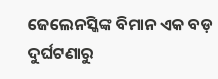ଜେଲେନସ୍କିଙ୍କ ବିମାନ ଏକ ବଡ଼ ଦୁର୍ଘଟଣାରୁ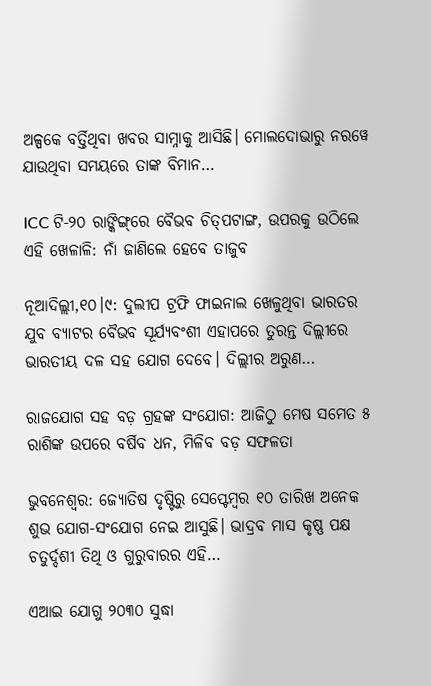ଅଳ୍ପକେ ବର୍ତ୍ତିଥିବା ଖବର ସାମ୍ନାକୁ ଆସିଛି। ମୋଲଦୋଭାରୁ ନରୱେ ଯାଉଥିବା ସମୟରେ ତାଙ୍କ ବିମାନ…

ICC ଟି-୨୦ ରାଙ୍କିଙ୍ଗ୍‌ରେ ବୈଭବ ଚିତ୍‌ପଟାଙ୍ଗ, ଉପରକୁ ଉଠିଲେ ଏହି ଖେଳାଳି: ନାଁ ଜାଣିଲେ ହେବେ ତାଜୁବ

ନୂଆଦିଲ୍ଲୀ,୧୦।୯: ଦୁଲୀପ ଟ୍ରଫି ଫାଇନାଲ ଖେଳୁଥିବା ଭାରତର ଯୁବ ବ୍ୟାଟର ବୈଭବ ସୂର୍ଯ୍ୟବଂଶୀ ଏହାପରେ ତୁରନ୍ତ ଦିଲ୍ଲୀରେ ଭାରତୀୟ ଦଳ ସହ ଯୋଗ ଦେବେ। ଦିଲ୍ଲୀର ଅରୁଣ…

ରାଜଯୋଗ ସହ ବଡ଼ ଗ୍ରହଙ୍କ ସଂଯୋଗ: ଆଜିଠୁ ମେଷ ସମେତ ୫ ରାଶିଙ୍କ ଉପରେ ବର୍ଷିବ ଧନ, ମିଳିବ ବଡ଼ ସଫଳତା

ଭୁବନେଶ୍ୱର: ଜ୍ୟୋତିଷ ଦୃଷ୍ଟିରୁ ସେପ୍ଟେମ୍ବର ୧୦ ତାରିଖ ଅନେକ ଶୁଭ ଯୋଗ-ସଂଯୋଗ ନେଇ ଆସୁଛି। ଭାଦ୍ରବ ମାସ କୃଷ୍ଣ ପକ୍ଷ ଚତୁର୍ଦ୍ଦଶୀ ତିଥି ଓ ଗୁରୁବାରର ଏହି…

ଏଆଇ ଯୋଗୁ ୨୦୩୦ ସୁଦ୍ଧା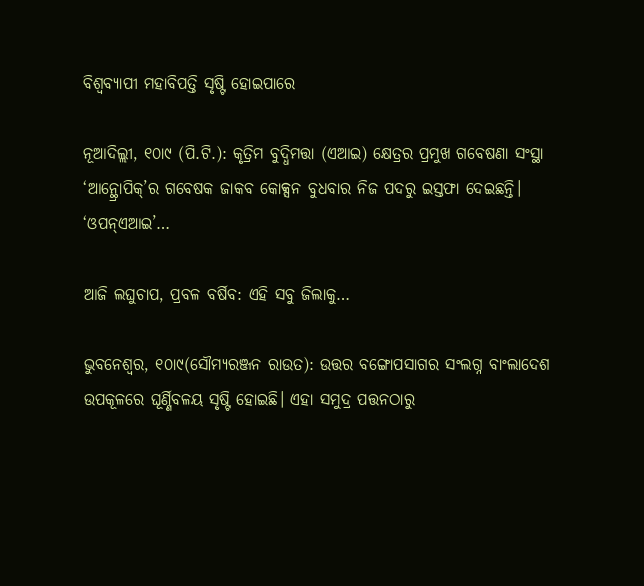ବିଶ୍ୱବ୍ୟାପୀ ମହାବିପତ୍ତି ସୃଷ୍ଟି ହୋଇପାରେ

ନୂଆଦିଲ୍ଲୀ, ୧୦ା୯ (ପି.ଟି.): କୃତ୍ରିମ ବୁଦ୍ଧିମତ୍ତା (ଏଆଇ) କ୍ଷେତ୍ରର ପ୍ରମୁଖ ଗବେଷଣା ସଂସ୍ଥା ‘ଆନ୍ଥ୍ରୋପିକ୍‌’ର ଗବେଷକ ଜାକବ କୋକ୍ସନ ବୁଧବାର ନିଜ ପଦରୁ ଇସ୍ତଫା ଦେଇଛନ୍ତି। ‘ଓପନ୍‌ଏଆଇ’…

ଆଜି ଲଘୁଚାପ, ପ୍ରବଳ ବର୍ଷିବ: ଏହି ସବୁ ଜିଲାକୁ…

ଭୁବନେଶ୍ୱର, ୧୦ା୯(ସୌମ୍ୟରଞ୍ଜନ ରାଉତ): ଉତ୍ତର ବଙ୍ଗୋପସାଗର ସଂଲଗ୍ନ ବାଂଲାଦେଶ ଉପକୂଳରେ ଘୂର୍ଣ୍ଣିବଳୟ ସୃଷ୍ଟି ହୋଇଛି। ଏହା ସମୁଦ୍ର ପତ୍ତନଠାରୁ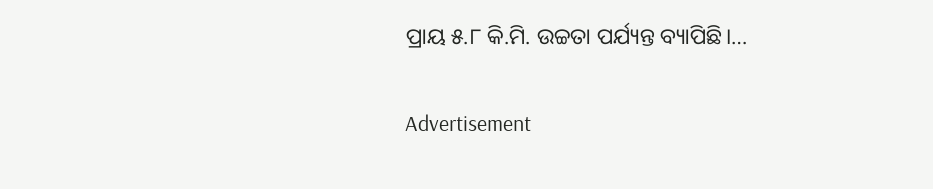ପ୍ରାୟ ୫.୮ କି.ମି. ଉଚ୍ଚତା ପର୍ଯ୍ୟନ୍ତ ବ୍ୟାପିଛି।…

Advertisement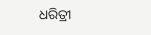ଧରିତ୍ରୀ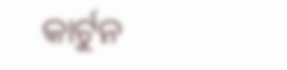କାର୍ଟୁନ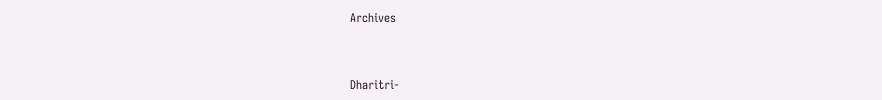Archives



Dharitri-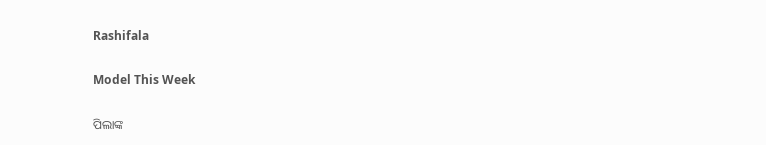Rashifala

Model This Week

ପିଲାଙ୍କ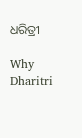ଧରିତ୍ରୀ

Why Dharitri